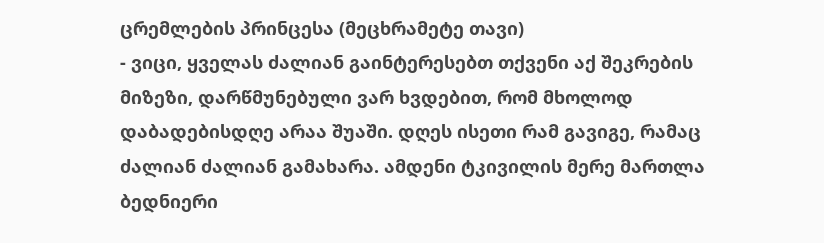ცრემლების პრინცესა (მეცხრამეტე თავი)
- ვიცი, ყველას ძალიან გაინტერესებთ თქვენი აქ შეკრების მიზეზი, დარწმუნებული ვარ ხვდებით, რომ მხოლოდ დაბადებისდღე არაა შუაში. დღეს ისეთი რამ გავიგე, რამაც ძალიან ძალიან გამახარა. ამდენი ტკივილის მერე მართლა ბედნიერი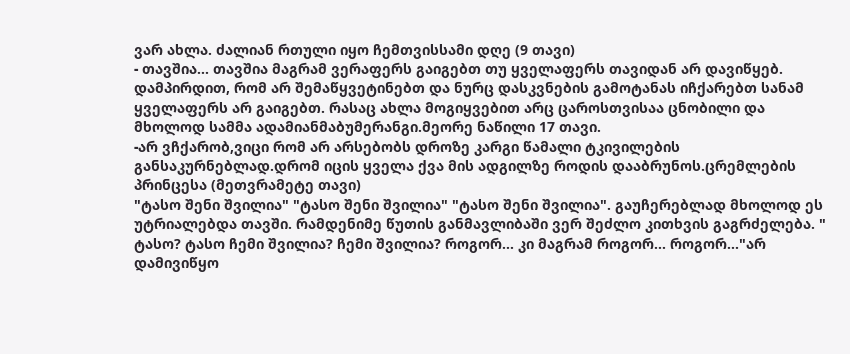ვარ ახლა. ძალიან რთული იყო ჩემთვისსამი დღე (9 თავი)
- თავშია... თავშია მაგრამ ვერაფერს გაიგებთ თუ ყველაფერს თავიდან არ დავიწყებ. დამპირდით, რომ არ შემაწყვეტინებთ და ნურც დასკვნების გამოტანას იჩქარებთ სანამ ყველაფერს არ გაიგებთ. რასაც ახლა მოგიყვებით არც ცაროსთვისაა ცნობილი და მხოლოდ სამმა ადამიანმაბუმერანგი.მეორე ნაწილი 17 თავი.
-არ ვჩქარობ,ვიცი რომ არ არსებობს დროზე კარგი წამალი ტკივილების განსაკურნებლად.დრომ იცის ყველა ქვა მის ადგილზე როდის დააბრუნოს.ცრემლების პრინცესა (მეთვრამეტე თავი)
"ტასო შენი შვილია" "ტასო შენი შვილია" "ტასო შენი შვილია". გაუჩერებლად მხოლოდ ეს უტრიალებდა თავში. რამდენიმე წუთის განმავლიბაში ვერ შეძლო კითხვის გაგრძელება. " ტასო? ტასო ჩემი შვილია? ჩემი შვილია? როგორ... კი მაგრამ როგორ... როგორ..."არ დამივიწყო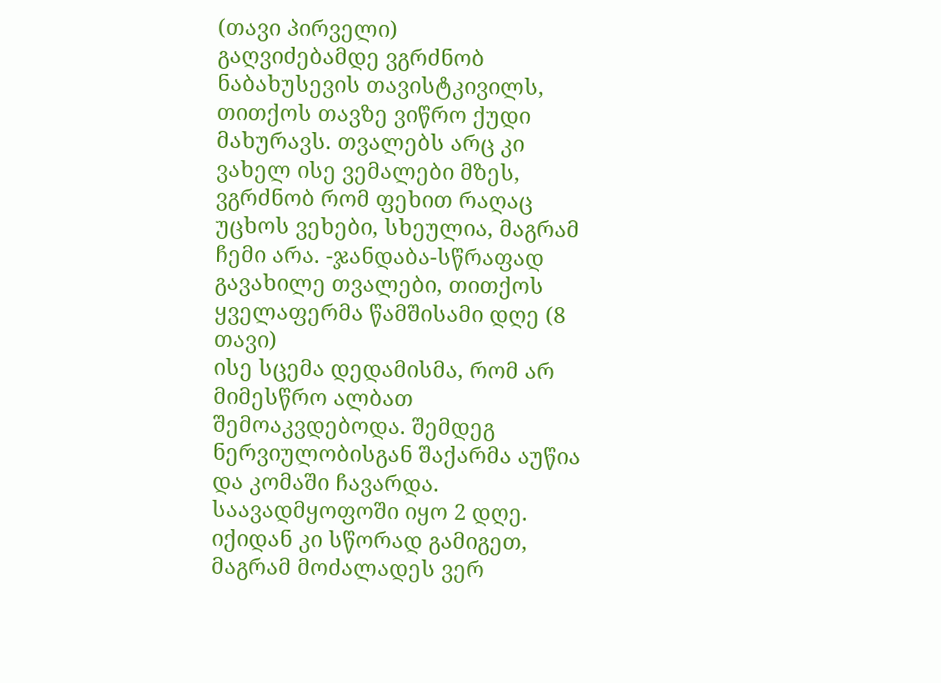(თავი პირველი)
გაღვიძებამდე ვგრძნობ ნაბახუსევის თავისტკივილს, თითქოს თავზე ვიწრო ქუდი მახურავს. თვალებს არც კი ვახელ ისე ვემალები მზეს, ვგრძნობ რომ ფეხით რაღაც უცხოს ვეხები, სხეულია, მაგრამ ჩემი არა. -ჯანდაბა-სწრაფად გავახილე თვალები, თითქოს ყველაფერმა წამშისამი დღე (8 თავი)
ისე სცემა დედამისმა, რომ არ მიმესწრო ალბათ შემოაკვდებოდა. შემდეგ ნერვიულობისგან შაქარმა აუწია და კომაში ჩავარდა. საავადმყოფოში იყო 2 დღე. იქიდან კი სწორად გამიგეთ, მაგრამ მოძალადეს ვერ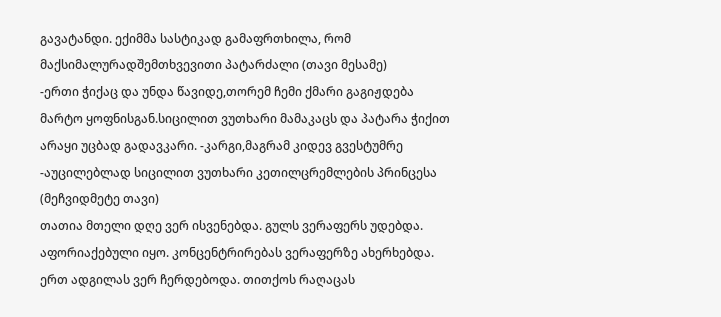გავატანდი. ექიმმა სასტიკად გამაფრთხილა, რომ მაქსიმალურადშემთხვევითი პატარძალი (თავი მესამე)
-ერთი ჭიქაც და უნდა წავიდე,თორემ ჩემი ქმარი გაგიჟდება მარტო ყოფნისგან.სიცილით ვუთხარი მამაკაცს და პატარა ჭიქით არაყი უცბად გადავკარი. -კარგი,მაგრამ კიდევ გვესტუმრე -აუცილებლად სიცილით ვუთხარი კეთილცრემლების პრინცესა (მეჩვიდმეტე თავი)
თათია მთელი დღე ვერ ისვენებდა. გულს ვერაფერს უდებდა. აფორიაქებული იყო. კონცენტრირებას ვერაფერზე ახერხებდა. ერთ ადგილას ვერ ჩერდებოდა. თითქოს რაღაცას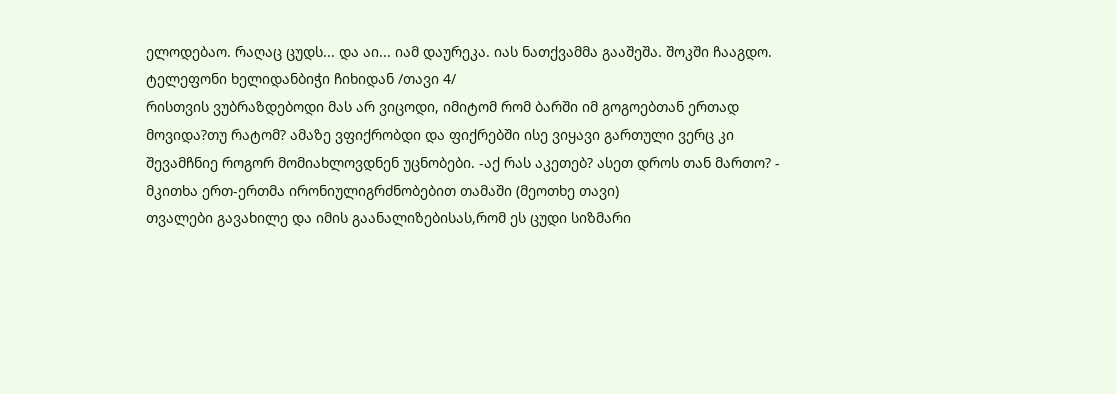ელოდებაო. რაღაც ცუდს... და აი... იამ დაურეკა. იას ნათქვამმა გააშეშა. შოკში ჩააგდო. ტელეფონი ხელიდანბიჭი ჩიხიდან /თავი 4/
რისთვის ვუბრაზდებოდი მას არ ვიცოდი, იმიტომ რომ ბარში იმ გოგოებთან ერთად მოვიდა?თუ რატომ? ამაზე ვფიქრობდი და ფიქრებში ისე ვიყავი გართული ვერც კი შევამჩნიე როგორ მომიახლოვდნენ უცნობები. -აქ რას აკეთებ? ასეთ დროს თან მართო? - მკითხა ერთ-ერთმა ირონიულიგრძნობებით თამაში (მეოთხე თავი)
თვალები გავახილე და იმის გაანალიზებისას,რომ ეს ცუდი სიზმარი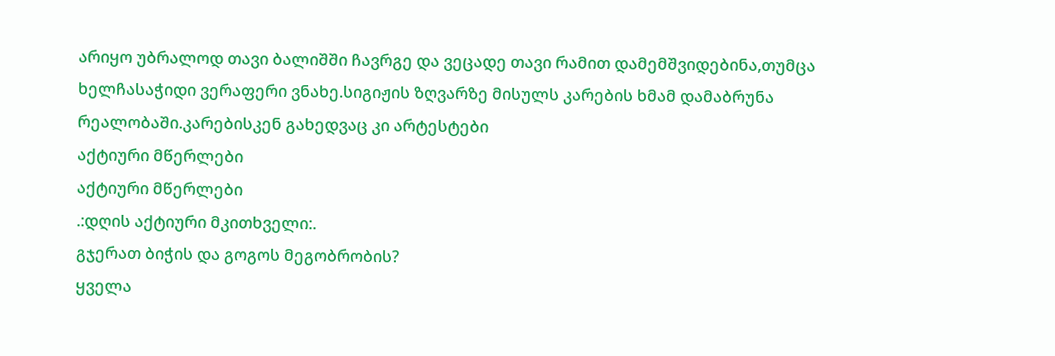არიყო უბრალოდ თავი ბალიშში ჩავრგე და ვეცადე თავი რამით დამემშვიდებინა,თუმცა ხელჩასაჭიდი ვერაფერი ვნახე.სიგიჟის ზღვარზე მისულს კარების ხმამ დამაბრუნა რეალობაში.კარებისკენ გახედვაც კი არტესტები
აქტიური მწერლები
აქტიური მწერლები
.:დღის აქტიური მკითხველი:.
გჯერათ ბიჭის და გოგოს მეგობრობის?
ყველა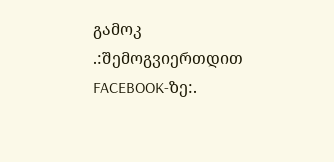გამოკ
.:შემოგვიერთდით FACEBOOK-ზე:.